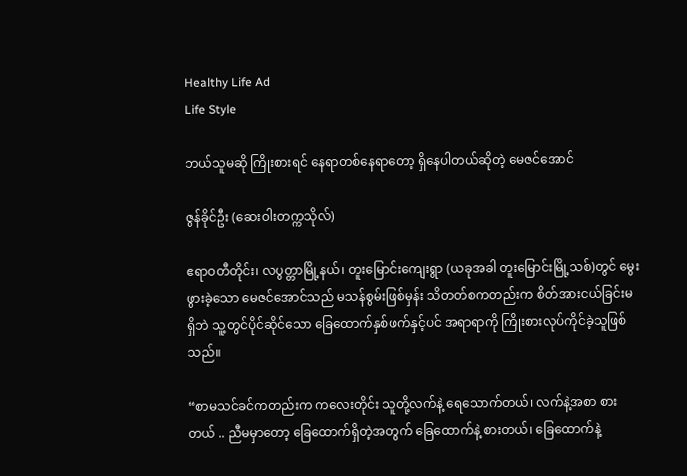Healthy Life Ad
Life Style

ဘယ်သူမဆို ကြိုးစားရင် နေရာတစ်နေရာတော့ ရှိနေပါတယ်ဆိုတဲ့ မေဇင်အောင်

ဇွန်ခိုင်ဦး (ဆေးဝါးတက္ကသိုလ်)

ဧရာဝတီတိုင်း၊ လပွတ္တာမြို့နယ်၊ တူးမြောင်းကျေးရွာ (ယခုအခါ တူးမြောင်းမြို့သစ်)တွင် မွေးဖွားခဲ့သော မေဇင်အောင်သည် မသန်စွမ်းဖြစ်မှန်း သိတတ်စကတည်းက စိတ်အားငယ်ခြင်းမရှိဘဲ သူ့တွင်ပိုင်ဆိုင်သော ခြေထောက်နှစ်ဖက်နှင့်ပင် အရာရာကို ကြိုးစားလုပ်ကိုင်ခဲ့သူဖြစ်သည်။

“စာမသင်ခင်ကတည်းက ကလေးတိုင်း သူတို့လက်နဲ့ ရေသောက်တယ်၊ လက်နဲ့အစာ စားတယ် .. ညီမမှာတော့ ခြေထောက်ရှိတဲ့အတွက် ခြေထောက်နဲ့ စားတယ်၊ ခြေထောက်နဲ့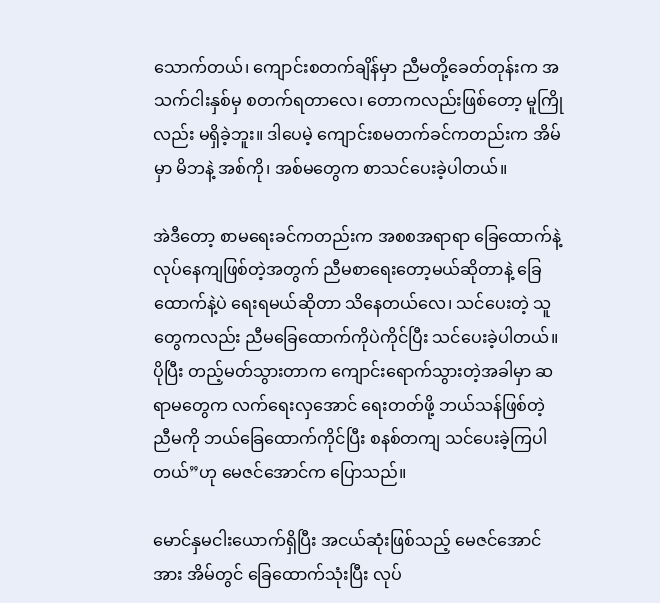သောက်တယ်၊ ကျောင်းစတက်ချိန်မှာ ညီမတို့ခေတ်တုန်းက အသက်ငါးနှစ်မှ စတက်ရတာလေ၊ တောကလည်းဖြစ်တော့ မူကြိုလည်း မရှိခဲ့ဘူး။ ဒါပေမဲ့ ကျောင်းစမတက်ခင်ကတည်းက အိမ်မှာ မိဘနဲ့ အစ်ကို၊ အစ်မတွေက စာသင်ပေးခဲ့ပါတယ်။

အဲဒီတော့ စာမရေးခင်ကတည်းက အစစအရာရာ ခြေထောက်နဲ့ လုပ်နေကျဖြစ်တဲ့အတွက် ညီမစာရေးတော့မယ်ဆိုတာနဲ့ ခြေထောက်နဲ့ပဲ ရေးရမယ်ဆိုတာ သိနေတယ်လေ၊ သင်ပေးတဲ့ သူတွေကလည်း ညီမခြေထောက်ကိုပဲကိုင်ပြီး သင်ပေးခဲ့ပါတယ်။ ပိုပြီး တည့်မတ်သွားတာက ကျောင်းရောက်သွားတဲ့အခါမှာ ဆရာမတွေက လက်ရေးလှအောင် ရေးတတ်ဖို့ ဘယ်သန်ဖြစ်တဲ့ ညီမကို ဘယ်ခြေထောက်ကိုင်ပြီး စနစ်တကျ သင်ပေးခဲ့ကြပါ တယ်”ဟု မေဇင်အောင်က ပြောသည်။

မောင်နှမငါးယောက်ရှိပြီး အငယ်ဆုံးဖြစ်သည့် မေဇင်အောင်အား အိမ်တွင် ခြေထောက်သုံးပြီး လုပ်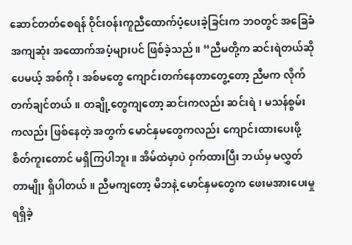ဆောင်တတ်စေရန် ဝိုင်းဝန်းကူညီထောက်ပံ့ပေးခဲ့ခြင်းက ဘဝတွင် အခြေခံအကျဆုံး အထောက်အပံ့များပင် ဖြစ်ခဲ့သည်။ “ညီမတို့က ဆင်းရဲတယ်ဆိုပေမယ့် အစ်ကို၊ အစ်မတွေ ကျောင်းတက်နေတာတွေ့တော့ ညီမက လိုက်တက်ချင်တယ်။ တချို့တွေကျတော့ ဆင်းကလည်း ဆင်းရဲ၊ မသန်စွမ်းကလည်း ဖြစ်နေတဲ့ အတွက် မောင်နှမတွေကလည်း ကျောင်းထားပေးဖို့ စိတ်ကူးတောင် မရှိကြပါဘူး။ အိမ်ထဲမှာပဲ ဝှက်ထားပြီး ဘယ်မှ မလွှတ်တာမျိုး ရှိပါတယ်။ ညီမကျတော့ မိဘနဲ့ မောင်နှမတွေက ဖေးမအားပေးမှုရရှိခဲ့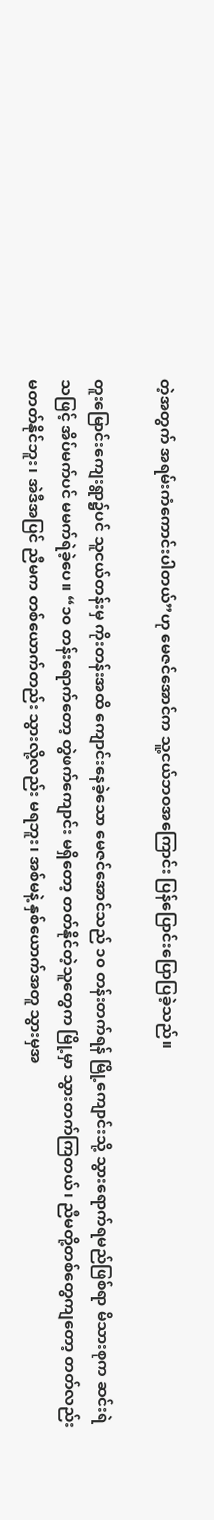တဲ့အတွက် အရမ်းကံကောင်းပါတယ်”ဟု မေဇင်အောင်က သူ့ငယ်ဘဝအကြောင်း ပြန်ပြောင်းပြောပြခဲ့သည်။

တူးမြောင်းကျေးရွာ၌ပင် သူငယ်တန်းမှ ကိုးတန်းအထိ ကျောင်းနေခဲ့သော မေဇင်အောင်သည် ၁၀ တန်းတက်ရန် မြို့ကျောင်းသို့ သွားရောက်ရမည်ဖြစ်ရာ မိသားစုက ဆင်းရဲသဖြင့် အိပ်မက်ပင် မမက်ရဲခဲ့ပေ။ “၁၀ တန်းရောက်တော့ တွဲဖက်ကျောင်း မရှိတော့ တတ်နိုင်တဲ့သူတွေက မြို့မှာ သွားတက်ကြတယ်၊ ညီမတို့တစ်တွေကျတော့ တတ်လည်း မတတ်နိုင်ဘူး၊ အဲဒီအပြင် ညီမက တစ်ယောက်တည်း သွားလို့လည်း မရဘူး၊ အစ်မနဲ့ နှစ်ယောက်အတူ သွားမှအ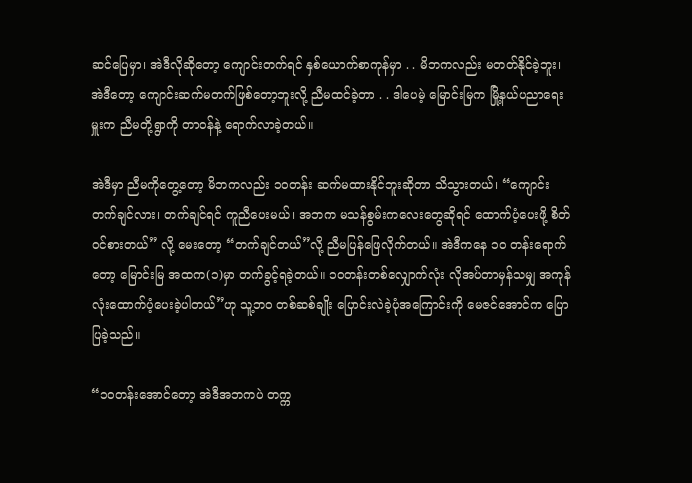ဆင်ပြေမှာ၊ အဲဒီလိုဆိုတော့ ကျောင်းတက်ရင် နှစ်ယောက်စာကုန်မှာ . . မိဘကလည်း မတတ်နိုင်ခဲ့ဘူး၊ အဲဒီတော့ ကျောင်းဆက်မတက်ဖြစ်တော့ဘူးလို့ ညီမထင်ခဲ့တာ . . ဒါပေမဲ့ မြောင်းမြက မြို့နယ်ပညာရေးမှူးက ညီမတို့ရွာကို တာဝန်နဲ့ ရောက်လာခဲ့တယ်။

အဲဒီမှာ ညီမကိုတွေ့တော့ မိဘကလည်း ၁၀တန်း ဆက်မထားနိုင်ဘူးဆိုတာ သိသွားတယ်၊ “ကျောင်းတက်ချင်လား၊ တက်ချင်ရင် ကူညီပေးမယ်၊ အဘက မသန်စွမ်းကလေးတွေဆိုရင် ထောက်ပံ့ပေးဖို့ စိတ်ဝင်စားတယ်” လို့ မေးတော့ “တက်ချင်တယ်”လို့ ညီမပြန်ဖြေလိုက်တယ်။ အဲဒီကနေ ၁၀ တန်းရောက်တော့ မြောင်းမြ အထက(၁)မှာ တက်ခွင့်ရခဲ့တယ်။ ၁၀တန်းတစ်လျှောက်လုံး လိုအပ်တာမှန်သမျှ အကုန်လုံးထောက်ပံ့ပေးခဲ့ပါတယ်”ဟု သူ့ဘဝ တစ်ဆစ်ချိုး ပြောင်းလဲခဲ့ပုံအကြောင်းကို မေဇင်အောင်က ပြောပြခဲ့သည်။

“၁၀တန်းအောင်တော့ အဲဒီအဘကပဲ တက္က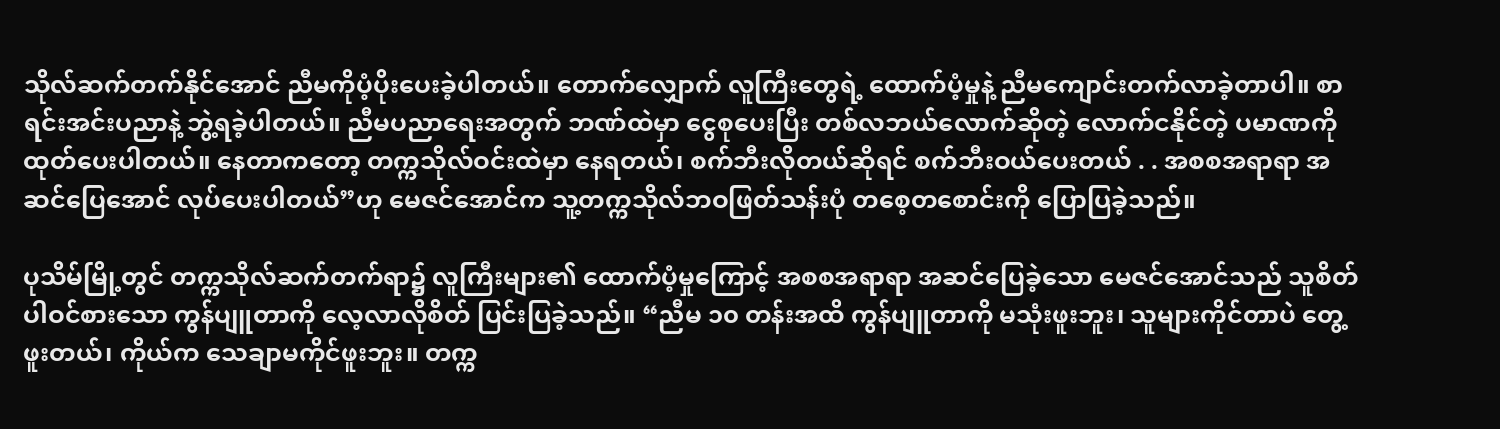သိုလ်ဆက်တက်နိုင်အောင် ညီမကိုပံ့ပိုးပေးခဲ့ပါတယ်။ တောက်လျှောက် လူကြီးတွေရဲ့ ထောက်ပံ့မှုနဲ့ ညီမကျောင်းတက်လာခဲ့တာပါ။ စာရင်းအင်းပညာနဲ့ ဘွဲ့ရခဲ့ပါတယ်။ ညီမပညာရေးအတွက် ဘဏ်ထဲမှာ ငွေစုပေးပြီး တစ်လဘယ်လောက်ဆိုတဲ့ လောက်ငနိုင်တဲ့ ပမာဏကို ထုတ်ပေးပါတယ်။ နေတာကတော့ တက္ကသိုလ်ဝင်းထဲမှာ နေရတယ်၊ စက်ဘီးလိုတယ်ဆိုရင် စက်ဘီးဝယ်ပေးတယ် . . အစစအရာရာ အဆင်ပြေအောင် လုပ်ပေးပါတယ်”ဟု မေဇင်အောင်က သူ့တက္ကသိုလ်ဘဝဖြတ်သန်းပုံ တစေ့တစောင်းကို ပြောပြခဲ့သည်။

ပုသိမ်မြို့တွင် တက္ကသိုလ်ဆက်တက်ရာ၌ လူကြီးများ၏ ထောက်ပံ့မှုကြောင့် အစစအရာရာ အဆင်ပြေခဲ့သော မေဇင်အောင်သည် သူစိတ်ပါဝင်စားသော ကွန်ပျူတာကို လေ့လာလိုစိတ် ပြင်းပြခဲ့သည်။ “ညီမ ၁၀ တန်းအထိ ကွန်ပျူတာကို မသုံးဖူးဘူး၊ သူများကိုင်တာပဲ တွေ့ဖူးတယ်၊ ကိုယ်က သေချာမကိုင်ဖူးဘူး။ တက္က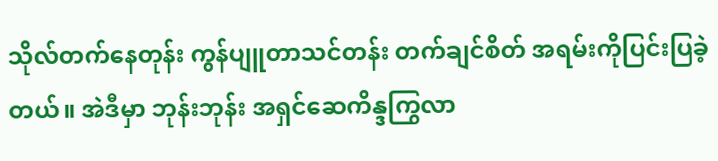သိုလ်တက်နေတုန်း ကွန်ပျူတာသင်တန်း တက်ချင်စိတ် အရမ်းကိုပြင်းပြခဲ့တယ်။ အဲဒီမှာ ဘုန်းဘုန်း အရှင်ဆေကိန္ဒကြွလာ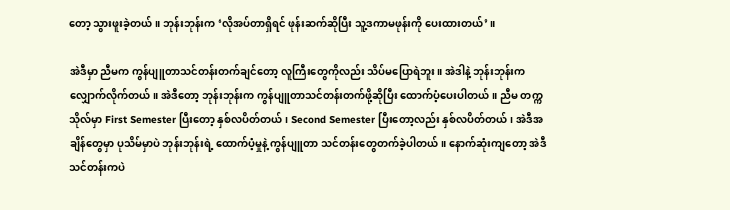တော့ သွားဖူးခဲ့တယ်။ ဘုန်းဘုန်းက ‘လိုအပ်တာရှိရင် ဖုန်းဆက်ဆိုပြီး သူ့ဒကာမဖုန်းကို ပေးထားတယ်’။

အဲဒီမှာ ညီမက ကွန်ပျူတာသင်တန်းတက်ချင်တော့ လူကြီးတွေကိုလည်း သိပ်မပြောရဲဘူး။ အဲဒါနဲ့ ဘုန်းဘုန်းကလျှောက်လိုက်တယ်။ အဲဒီတော့ ဘုန်းဘုန်းက ကွန်ပျူတာသင်တန်းတက်ဖို့ဆိုပြီး ထောက်ပံ့ပေးပါတယ်။ ညီမ တက္ကသိုလ်မှာ First Semester ပြီးတော့ နှစ်လပိတ်တယ်၊ Second Semester ပြီးတော့လည်း နှစ်လပိတ်တယ်၊ အဲဒီအချိန်တွေမှာ ပုသိမ်မှာပဲ ဘုန်းဘုန်းရဲ့ ထောက်ပံ့မှုနဲ့ ကွန်ပျူတာ သင်တန်းတွေတက်ခဲ့ပါတယ်။ နောက်ဆုံးကျတော့ အဲဒီသင်တန်းကပဲ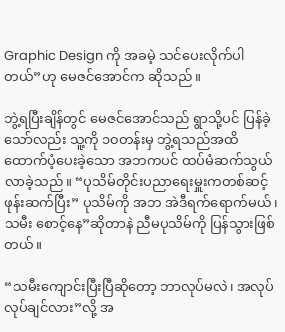Graphic Design ကို အခမဲ့ သင်ပေးလိုက်ပါတယ်”ဟု မေဇင်အောင်က ဆိုသည်။

ဘွဲ့ရပြီးချိန်တွင် မေဇင်အောင်သည် ရွာသို့ပင် ပြန်ခဲ့သော်လည်း သူ့ကို ၁၀တန်းမှ ဘွဲ့ရသည်အထိ ထောက်ပံ့ပေးခဲ့သော အဘကပင် ထပ်မံဆက်သွယ်လာခဲ့သည်။ “ပုသိမ်တိုင်းပညာရေးမှူးကတစ်ဆင့် ဖုန်းဆက်ပြီး” ပုသိမ်ကို အဘ အဲဒီရက်ရောက်မယ်၊ သမီး စောင့်နေ”ဆိုတာနဲ ညီမပုသိမ်ကို ပြန်သွားဖြစ်တယ်။

“သမီးကျောင်းပြီးပြီဆိုတော့ ဘာလုပ်မလဲ၊ အလုပ် လုပ်ချင်လား”လို့ အ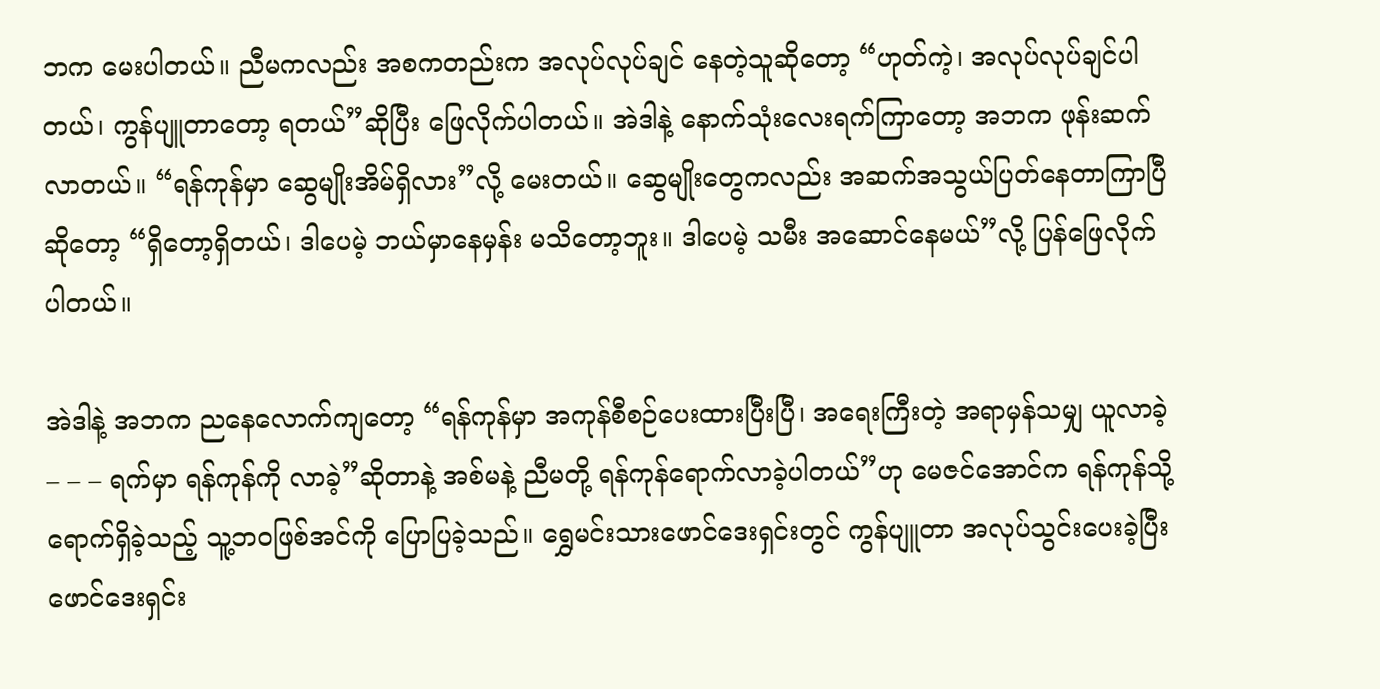ဘက မေးပါတယ်။ ညီမကလည်း အစကတည်းက အလုပ်လုပ်ချင် နေတဲ့သူဆိုတော့ “ဟုတ်ကဲ့၊ အလုပ်လုပ်ချင်ပါတယ်၊ ကွန်ပျူတာတော့ ရတယ်”ဆိုပြီး ဖြေလိုက်ပါတယ်။ အဲဒါနဲ့ နောက်သုံးလေးရက်ကြာတော့ အဘက ဖုန်းဆက်လာတယ်။ “ရန်ကုန်မှာ ဆွေမျိုးအိမ်ရှိလား”လို့ မေးတယ်။ ဆွေမျိုးတွေကလည်း အဆက်အသွယ်ပြတ်နေတာကြာပြီဆိုတော့ “ရှိတော့ရှိတယ်၊ ဒါပေမဲ့ ဘယ်မှာနေမှန်း မသိတော့ဘူး။ ဒါပေမဲ့ သမီး အဆောင်နေမယ်”လို့ ပြန်ဖြေလိုက်ပါတယ်။

အဲဒါနဲ့ အဘက ညနေလောက်ကျတော့ “ရန်ကုန်မှာ အကုန်စီစဉ်ပေးထားပြီးပြီ၊ အရေးကြီးတဲ့ အရာမှန်သမျှ ယူလာခဲ့ – – – ရက်မှာ ရန်ကုန်ကို လာခဲ့”ဆိုတာနဲ့ အစ်မနဲ့ ညီမတို့ ရန်ကုန်ရောက်လာခဲ့ပါတယ်”ဟု မေဇင်အောင်က ရန်ကုန်သို့ ရောက်ရှိခဲ့သည့် သူ့ဘဝဖြစ်အင်ကို ပြောပြခဲ့သည်။ ရွှေမင်းသားဖောင်ဒေးရှင်းတွင် ကွန်ပျူတာ အလုပ်သွင်းပေးခဲ့ပြီး ဖောင်ဒေးရှင်း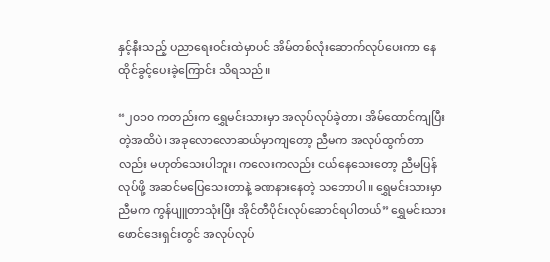နှင့်နီးသည့် ပညာရေးဝင်းထဲမှာပင် အိမ်တစ်လုံးဆောက်လုပ်ပေးကာ နေထိုင်ခွင့်ပေးခဲ့ကြောင်း သိရသည်။

“၂၀၁၀ ကတည်းက ရွှေမင်းသားမှာ အလုပ်လုပ်ခဲ့တာ၊ အိမ်ထောင်ကျပြီးတဲ့အထိပဲ၊ အခုလောလောဆယ်မှာကျတော့ ညီမက အလုပ်ထွက်တာလည်း မဟုတ်သေးပါဘူး၊ ကလေးကလည်း ငယ်နေသေးတော့ ညီမပြန်လုပ်ဖို့ အဆင်မပြေသေးတာနဲ့ ခဏနားနေတဲ့ သဘောပါ။ ရွှေမင်းသားမှာ ညီမက ကွန်ပျူတာသုံးပြီး အိုင်တီပိုင်းလုပ်ဆောင်ရပါတယ်” ရွှေမင်းသားဖောင်ဒေးရှင်းတွင် အလုပ်လုပ်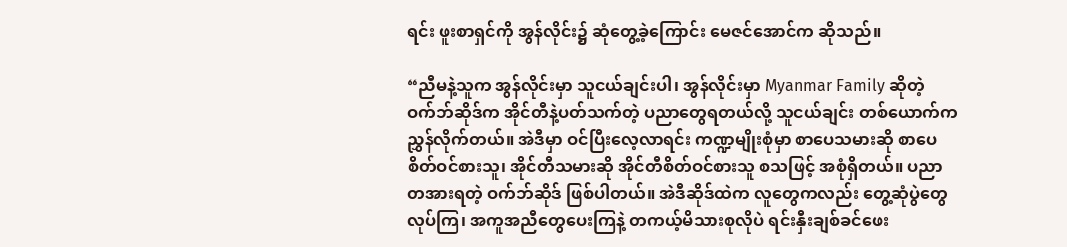ရင်း ဖူးစာရှင်ကို အွန်လိုင်း၌ ဆုံတွေ့ခဲ့ကြောင်း မေဇင်အောင်က ဆိုသည်။

“ညီမနဲ့သူက အွန်လိုင်းမှာ သူငယ်ချင်းပါ၊ အွန်လိုင်းမှာ Myanmar Family ဆိုတဲ့ ဝက်ဘ်ဆိုဒ်က အိုင်တီနဲ့ပတ်သက်တဲ့ ပညာတွေရတယ်လို့ သူငယ်ချင်း တစ်ယောက်က ညွှန်လိုက်တယ်။ အဲဒီမှာ ဝင်ပြီးလေ့လာရင်း ကဏ္ဍမျိုးစုံမှာ စာပေသမားဆို စာပေစိတ်ဝင်စားသူ၊ အိုင်တီသမားဆို အိုင်တီစိတ်ဝင်စားသူ စသဖြင့် အစုံရှိတယ်။ ပညာ တအားရတဲ့ ဝက်ဘ်ဆိုဒ် ဖြစ်ပါတယ်။ အဲဒီဆိုဒ်ထဲက လူတွေကလည်း တွေ့ဆုံပွဲတွေ လုပ်ကြ၊ အကူအညီတွေပေးကြနဲ့ တကယ့်မိသားစုလိုပဲ ရင်းနှီးချစ်ခင်ဖေး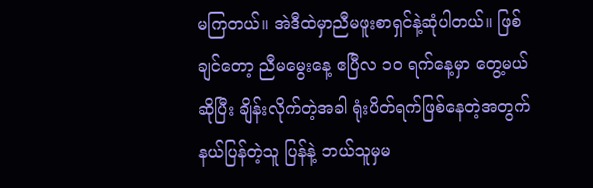မကြတယ်။ အဲဒီထဲမှာညီမဖူးစာရှင်နဲ့ဆုံပါတယ်။ ဖြစ်ချင်တော့ ညီမမွေးနေ့ ဧပြီလ ၁၀ ရက်နေ့မှာ တွေ့မယ်ဆိုပြီး ချိန်းလိုက်တဲ့အခါ ရုံးပိတ်ရက်ဖြစ်နေတဲ့အတွက် နယ်ပြန်တဲ့သူ ပြန်နဲ့ ဘယ်သူမှမ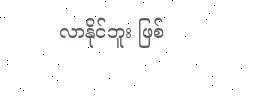လာနိုင်ဘူး ဖြစ်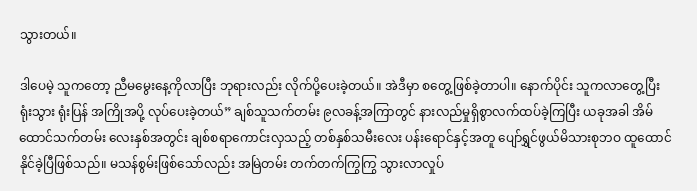သွားတယ်။

ဒါပေမဲ့ သူကတော့ ညီမမွေးနေ့ကိုလာပြီး ဘုရားလည်း လိုက်ပို့ပေးခဲ့တယ်။ အဲဒီမှာ စတွေ့ဖြစ်ခဲ့တာပါ။ နောက်ပိုင်း သူကလာတွေ့ပြီး ရုံးသွား ရုံးပြန် အကြိုအပို့ လုပ်ပေးခဲ့တယ်” ချစ်သူသက်တမ်း ၉လခန့်အကြာတွင် နားလည်မှုရှိစွာလက်ထပ်ခဲ့ကြပြီး ယခုအခါ အိမ်ထောင်သက်တမ်း လေးနှစ်အတွင်း ချစ်စရာကောင်းလှသည့် တစ်နှစ်သမီးလေး ပန်းရောင်နှင့်အတူ ပျော်ရွှင်ဖွယ်မိသားစုဘဝ ထူထောင်နိုင်ခဲ့ပြီဖြစ်သည်။ မသန်စွမ်းဖြစ်သော်လည်း အမြဲတမ်း တက်တက်ကြွကြွ သွားလာလှုပ်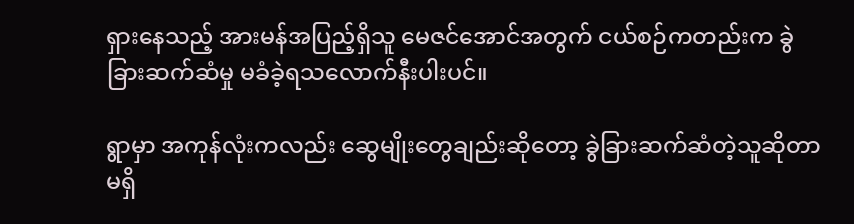ရှားနေသည့် အားမန်အပြည့်ရှိသူ မေဇင်အောင်အတွက် ငယ်စဉ်ကတည်းက ခွဲခြားဆက်ဆံမှု မခံခဲ့ရသလောက်နီးပါးပင်။

ရွာမှာ အကုန်လုံးကလည်း ဆွေမျိုးတွေချည်းဆိုတော့ ခွဲခြားဆက်ဆံတဲ့သူဆိုတာ မရှိ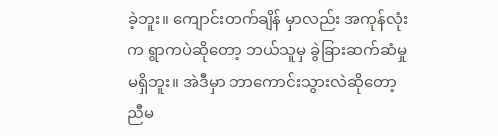ခဲ့ဘူး။ ကျောင်းတက်ချိန် မှာလည်း အကုန်လုံးက ရွာကပဲဆိုတော့ ဘယ်သူမှ ခွဲခြားဆက်ဆံမှုမရှိဘူး။ အဲဒီမှာ ဘာကောင်းသွားလဲဆိုတော့ ညီမ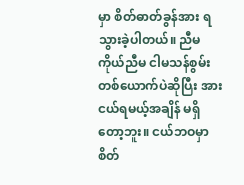မှာ စိတ်ဓာတ်ခွန်အား ရသွားခဲ့ပါတယ်။ ညီမကိုယ်ညီမ ငါမသန်စွမ်းတစ်ယောက်ပဲဆိုပြီး အားငယ်ရမယ့်အချိန် မရှိတော့ဘူး။ ငယ်ဘဝမှာ စိတ်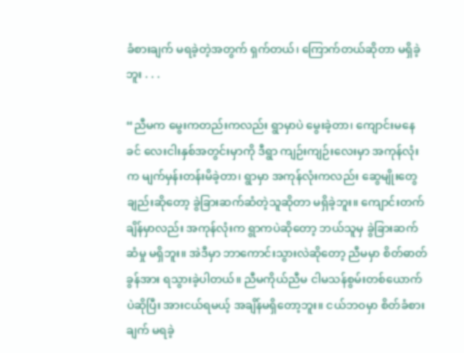ခံစားချက် မရခဲ့တဲ့အတွက် ရှက်တယ်၊ ကြောက်တယ်ဆိုတာ မရှိခဲ့ဘူး . . .

“ညီမက မွေးကတည်းကလည်း ရွာမှာပဲ မွေးခဲ့တာ၊ ကျောင်းမနေခင် လေးငါးနှစ်အတွင်းမှာကို ဒီရွာ ကျဉ်းကျဉ်းလေးမှာ အကုန်လုံးက မျက်မှန်းတန်းမိခဲ့တာ၊ ရွာမှာ အကုန်လုံးကလည်း ဆွေမျိုးတွေချည်းဆိုတော့ ခွဲခြားဆက်ဆံတဲ့သူဆိုတာ မရှိခဲ့ဘူး။ ကျောင်းတက်ချိန်မှာလည်း အကုန်လုံးက ရွာကပဲဆိုတော့ ဘယ်သူမှ ခွဲခြားဆက်ဆံမှု မရှိဘူး။ အဲဒီမှာ ဘာကောင်းသွားလဲဆိုတော့ ညီမမှာ စိတ်ဓာတ်ခွန်အား ရသွားခဲ့ပါတယ်။ ညီမကိုယ်ညီမ ငါမသန်စွမ်းတစ်ယောက်ပဲဆိုပြီး အားငယ်ရမယ့် အချိန်မရှိတော့ဘူး။ ငယ်ဘဝမှာ စိတ်ခံစားချက် မရခဲ့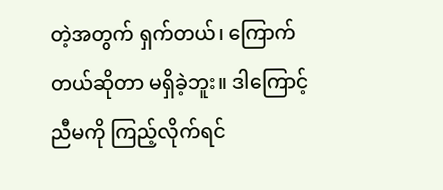တဲ့အတွက် ရှက်တယ်၊ ကြောက်တယ်ဆိုတာ မရှိခဲ့ဘူး။ ဒါကြောင့် ညီမကို ကြည့်လိုက်ရင်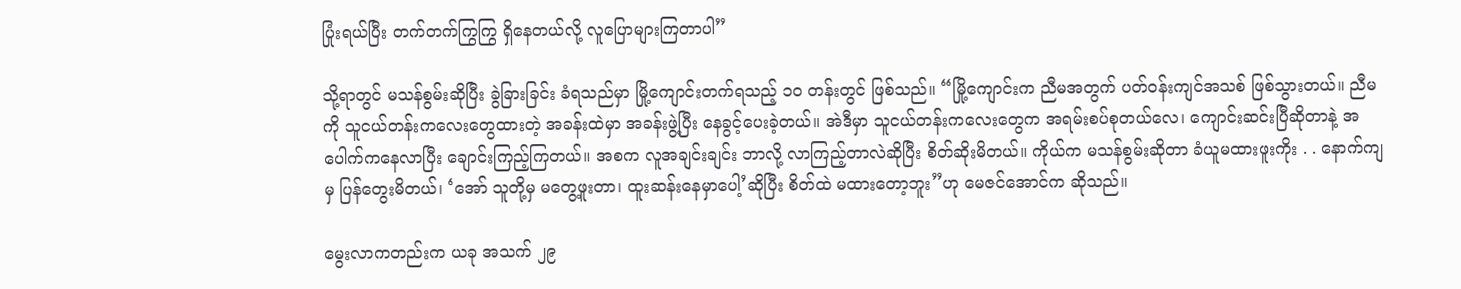ပြုံးရယ်ပြီး တက်တက်ကြွကြွ ရှိနေတယ်လို့ လူပြောများကြတာပါ”

သို့ရာတွင် မသန်စွမ်းဆိုပြီး ခွဲခြားခြင်း ခံရသည်မှာ မြို့ကျောင်းတက်ရသည့် ၁၀ တန်းတွင် ဖြစ်သည်။ “မြို့ကျောင်းက ညီမအတွက် ပတ်ဝန်းကျင်အသစ် ဖြစ်သွားတယ်။ ညီမကို သူငယ်တန်းကလေးတွေထားတဲ့ အခန်းထဲမှာ အခန်းဖွဲ့ပြီး နေခွင့်ပေးခဲ့တယ်။ အဲဒီမှာ သူငယ်တန်းကလေးတွေက အရမ်းစပ်စုတယ်လေ၊ ကျောင်းဆင်းပြီဆိုတာနဲ့ အပေါက်ကနေလာပြီး ချောင်းကြည့်ကြတယ်။ အစက လူအချင်းချင်း ဘာလို့ လာကြည့်တာလဲဆိုပြီး စိတ်ဆိုးမိတယ်။ ကိုယ်က မသန်စွမ်းဆိုတာ ခံယူမထားဖူးကိုး . . နောက်ကျမှ ပြန်တွေးမိတယ်၊ ‘အော် သူတို့မှ မတွေ့ဖူးတာ၊ ထူးဆန်းနေမှာပေါ့’ဆိုပြီး စိတ်ထဲ မထားတော့ဘူး”ဟု မေဇင်အောင်က ဆိုသည်။

မွေးလာကတည်းက ယခု အသက် ၂၉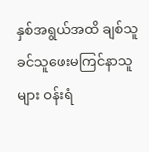နှစ်အရွယ်အထိ ချစ်သူခင်သူဖေးမကြင်နာသူများ ဝန်းရံ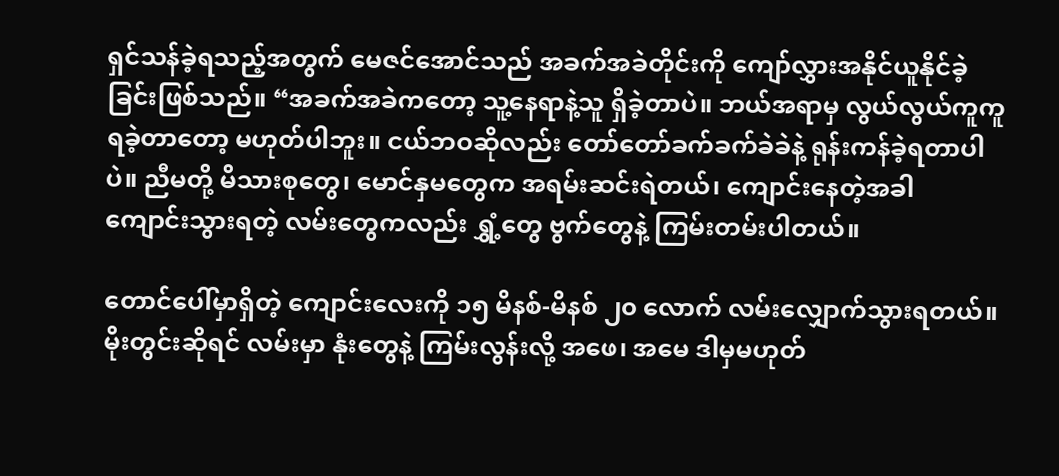ရှင်သန်ခဲ့ရသည့်အတွက် မေဇင်အောင်သည် အခက်အခဲတိုင်းကို ကျော်လွှားအနိုင်ယူနိုင်ခဲ့ခြင်းဖြစ်သည်။ “အခက်အခဲကတော့ သူ့နေရာနဲ့သူ ရှိခဲ့တာပဲ။ ဘယ်အရာမှ လွယ်လွယ်ကူကူ ရခဲ့တာတော့ မဟုတ်ပါဘူး။ ငယ်ဘဝဆိုလည်း တော်တော်ခက်ခက်ခဲခဲနဲ့ ရုန်းကန်ခဲ့ရတာပါပဲ။ ညီမတို့ မိသားစုတွေ၊ မောင်နှမတွေက အရမ်းဆင်းရဲတယ်၊ ကျောင်းနေတဲ့အခါ ကျောင်းသွားရတဲ့ လမ်းတွေကလည်း ရွှံ့တွေ ဗွက်တွေနဲ့ ကြမ်းတမ်းပါတယ်။

တောင်ပေါ်မှာရှိတဲ့ ကျောင်းလေးကို ၁၅ မိနစ်-မိနစ် ၂၀ လောက် လမ်းလျှောက်သွားရတယ်။ မိုးတွင်းဆိုရင် လမ်းမှာ နုံးတွေနဲ့ ကြမ်းလွန်းလို့ အဖေ၊ အမေ ဒါမှမဟုတ်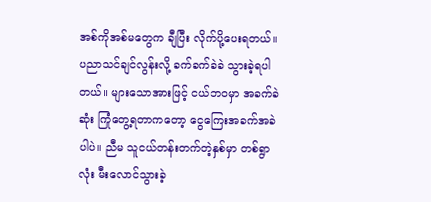အစ်ကိုအစ်မတွေက ချီပြီး လိုက်ပို့ပေးရတယ်။ ပညာသင်ချင်လွန်းလို့ ခက်ခက်ခဲခဲ သွားခဲ့ရပါတယ်။ များသောအားဖြင့် ငယ်ဘဝမှာ အခက်ခဲဆုံး ကြုံတွေ့ရတာကတော့ ငွေကြေးအခက်အခဲပါပဲ။ ညီမ သူငယ်တန်းတက်တဲ့နှစ်မှာ တစ်ရွာလုံး မီးလောင်သွားခဲ့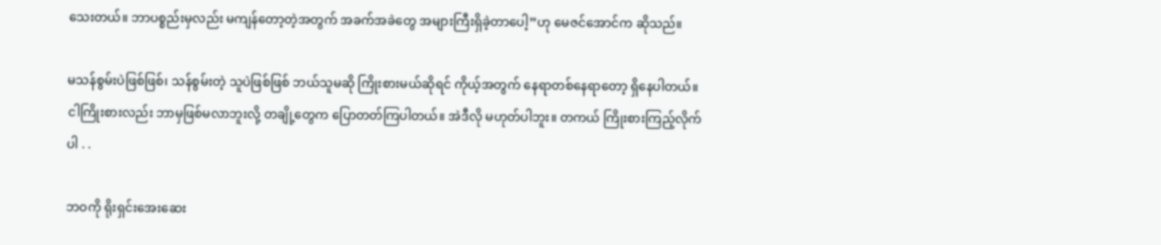သေးတယ်။ ဘာပစ္စည်းမှလည်း မကျန်တော့တဲ့အတွက် အခက်အခဲတွေ အများကြီးရှိခဲ့တာပေါ့”ဟု မေဇင်အောင်က ဆိုသည်။

မသန်စွမ်းပဲဖြစ်ဖြစ်၊ သန်စွမ်းတဲ့ သူပဲဖြစ်ဖြစ် ဘယ်သူမဆို ကြိုးစားမယ်ဆိုရင် ကိုယ့်အတွက် နေရာတစ်နေရာတော့ ရှိနေပါတယ်။ ငါကြိုးစားလည်း ဘာမှဖြစ်မလာဘူးလို့ တချို့တွေက ပြောတတ်ကြပါတယ်။ အဲဒီလို မဟုတ်ပါဘူး။ တကယ် ကြိုးစားကြည့်လိုက်ပါ . .

ဘဝကို ရိုးရှင်းအေးဆေး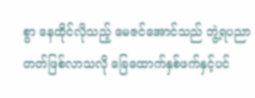စွာ နေထိုင်လိုသည့် မေဇင်အောင်သည် ဘွဲ့ရပညာတတ်ဖြစ်လာသလို ခြေထောက်နှစ်ဖက်နှင့်ပင်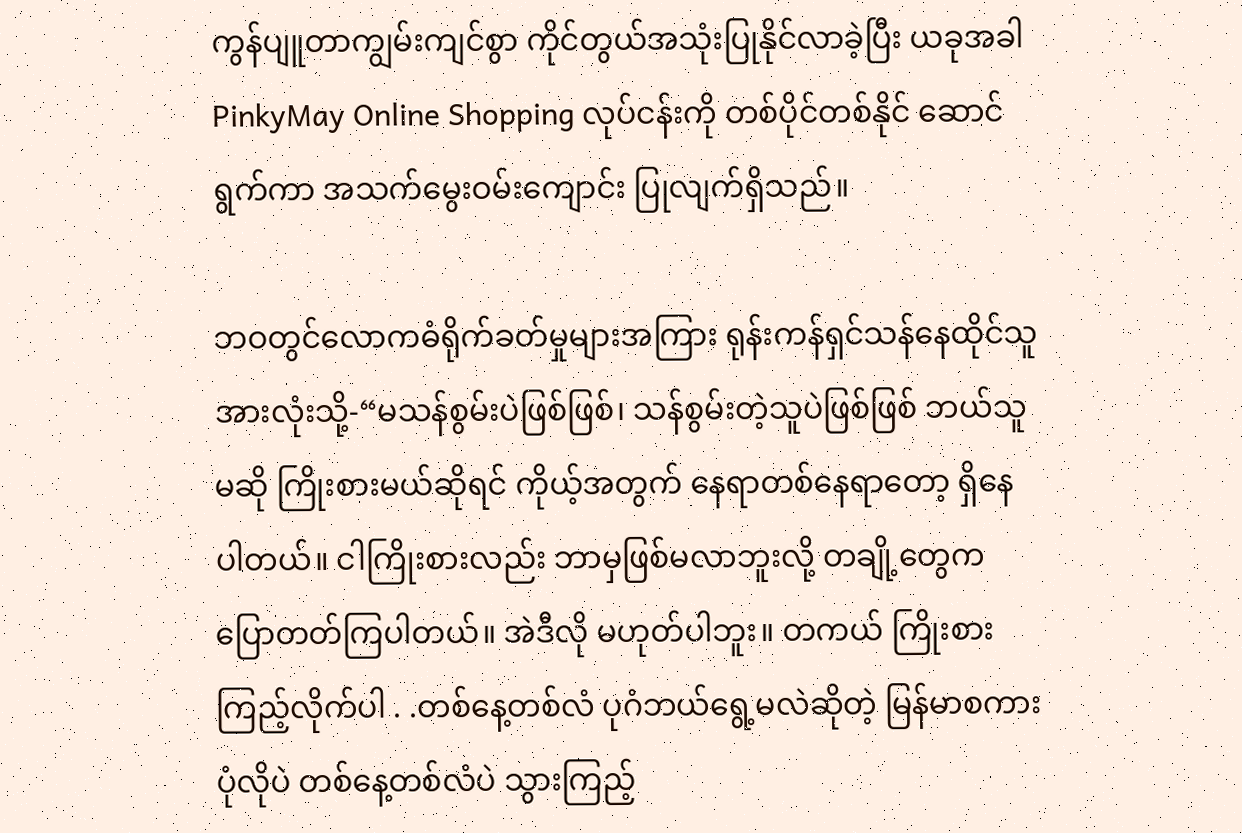ကွန်ပျူတာကျွမ်းကျင်စွာ ကိုင်တွယ်အသုံးပြုနိုင်လာခဲ့ပြီး ယခုအခါ PinkyMay Online Shopping လုပ်ငန်းကို တစ်ပိုင်တစ်နိုင် ဆောင်ရွက်ကာ အသက်မွေးဝမ်းကျောင်း ပြုလျက်ရှိသည်။

ဘဝတွင်လောကဓံရိုက်ခတ်မှုများအကြား ရုန်းကန်ရှင်သန်နေထိုင်သူအားလုံးသို့-“မသန်စွမ်းပဲဖြစ်ဖြစ်၊ သန်စွမ်းတဲ့သူပဲဖြစ်ဖြစ် ဘယ်သူမဆို ကြိုးစားမယ်ဆိုရင် ကိုယ့်အတွက် နေရာတစ်နေရာတော့ ရှိနေပါတယ်။ ငါကြိုးစားလည်း ဘာမှဖြစ်မလာဘူးလို့ တချို့တွေက ပြောတတ်ကြပါတယ်။ အဲဒီလို မဟုတ်ပါဘူး။ တကယ် ကြိုးစားကြည့်လိုက်ပါ . .တစ်နေ့တစ်လံ ပုဂံဘယ်ရွေ့မလဲဆိုတဲ့ မြန်မာစကားပုံလိုပဲ တစ်နေ့တစ်လံပဲ သွားကြည့်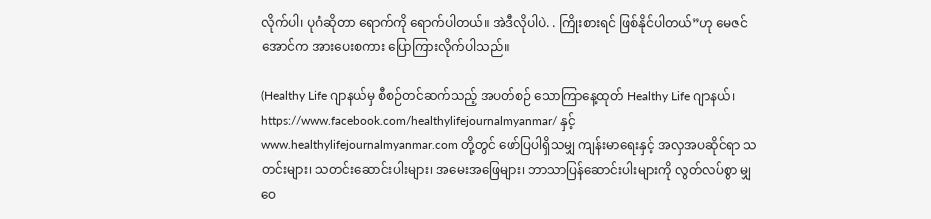လိုက်ပါ၊ ပုဂံဆိုတာ ရောက်ကို ရောက်ပါတယ်။ အဲဒီလိုပါပဲ. . ကြိုးစားရင် ဖြစ်နိုင်ပါတယ်”ဟု မေဇင်အောင်က အားပေးစကား ပြောကြားလိုက်ပါသည်။

(Healthy Life ဂျာနယ်မှ စီစဉ်တင်ဆက်သည့် အပတ်စဉ် သောကြာနေ့ထုတ် Healthy Life ဂျာနယ်၊ https://www.facebook.com/healthylifejournalmyanmar/ နှင့် www.healthylifejournalmyanmar.com တို့တွင် ဖော်ပြပါရှိသမျှ ကျန်းမာရေးနှင့် အလှအပဆိုင်ရာ သတင်းများ၊ သတင်းဆောင်းပါးများ၊ အမေးအဖြေများ၊ ဘာသာပြန်ဆောင်းပါးများကို လွတ်လပ်စွာ မျှဝေ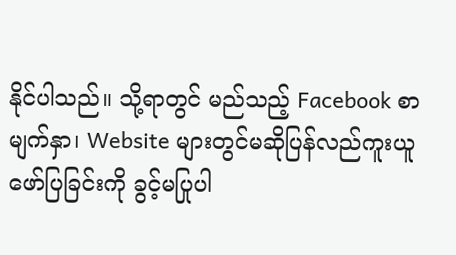နိုင်ပါသည်။ သို့ရာတွင် မည်သည့် Facebook စာမျက်နှာ၊ Website များတွင်မဆိုပြန်လည်ကူးယူဖော်ပြခြင်းကို ခွင့်မပြုပါ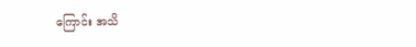ကြောင်း အသိ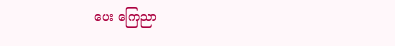ပေး ကြေညာ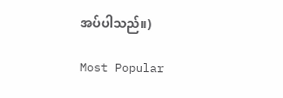အပ်ပါသည်။)

Most Popular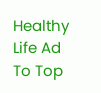Healthy Life Ad
To Top